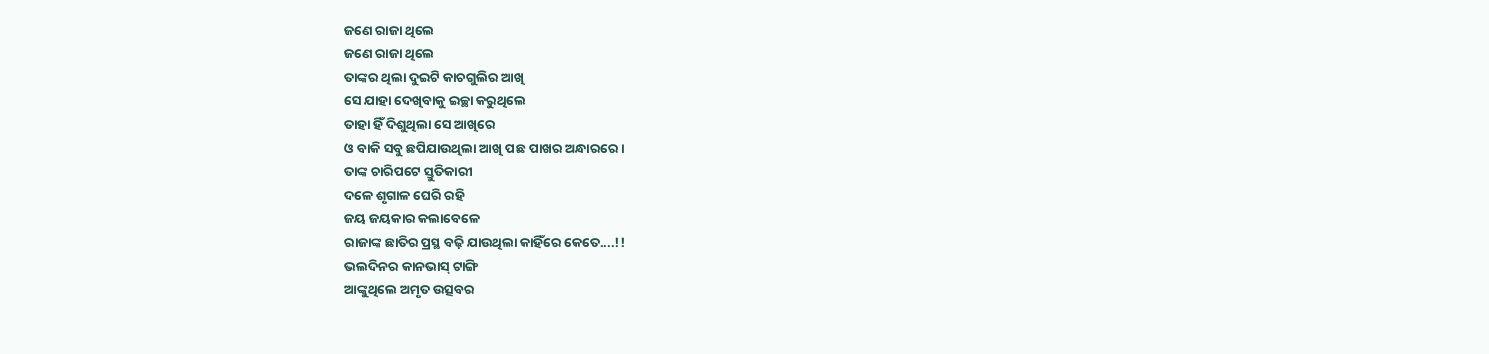ଜଣେ ରାଜା ଥିଲେ
ଜଣେ ରାଜା ଥିଲେ
ତାଙ୍କର ଥିଲା ଦୁଇଟି କାଚଗୁଲିର ଆଖି
ସେ ଯାହା ଦେଖିବାକୁ ଇଚ୍ଛା କରୁଥିଲେ
ତାହା ହିଁ ଦିଶୁଥିଲା ସେ ଆଖିରେ
ଓ ବାକି ସବୁ ଛପିଯାଉଥିଲା ଆଖି ପଛ ପାଖର ଅନ୍ଧାରରେ।
ତାଙ୍କ ଚାରିପଟେ ସ୍ତୁତିକାରୀ
ଦଳେ ଶୃଗାଳ ଘେରି ରହି
ଜୟ ଜୟକାର କଲାବେଳେ
ରାଜାଙ୍କ ଛାତିର ପ୍ରସ୍ଥ ବଢ଼ି ଯାଉଥିଲା କାହିଁରେ କେତେ....!!
ଭଲଦିନର କାନଭାସ୍ ଟାଙ୍ଗି
ଆଙ୍କୁଥିଲେ ଅମୃତ ଉତ୍ସବର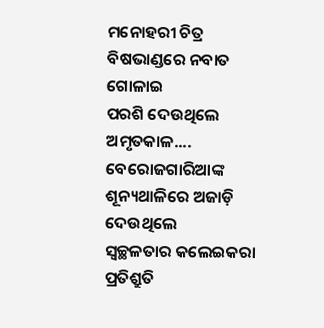ମନୋହରୀ ଚିତ୍ର
ବିଷଭାଣ୍ଡରେ ନବାତ ଗୋଳାଇ
ପରଶି ଦେଉଥିଲେ ଅମୃତକାଳ....
ବେରୋଜଗାରିଆଙ୍କ ଶୂନ୍ୟଥାଳିରେ ଅଜାଡ଼ି ଦେଉଥିଲେ
ସ୍ଵଚ୍ଛଳତାର କଲେଇକରା ପ୍ରତିଶ୍ରୁତି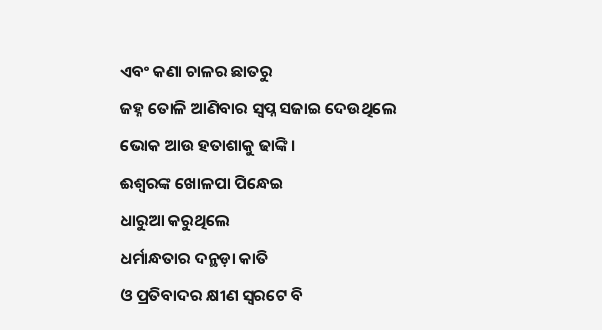ଏବଂ କଣା ଚାଳର ଛାତରୁ
ଜହ୍ନ ତୋଳି ଆଣିବାର ସ୍ଵପ୍ନ ସଜାଇ ଦେଉଥିଲେ
ଭୋକ ଆଉ ହତାଶାକୁ ଢାଙ୍କି।
ଈଶ୍ୱରଙ୍କ ଖୋଳପା ପିନ୍ଧେଇ
ଧାରୁଆ କରୁଥିଲେ
ଧର୍ମାନ୍ଧତାର ଦନ୍ଥଡ଼ା କାତି
ଓ ପ୍ରତିବାଦର କ୍ଷୀଣ ସ୍ଵରଟେ ବି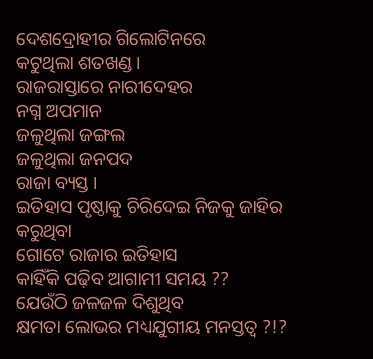ଦେଶଦ୍ରୋହୀର ଗିଲୋଟିନରେ
କଟୁଥିଲା ଶତଖଣ୍ଡ।
ରାଜରାସ୍ତାରେ ନାରୀଦେହର
ନଗ୍ନ ଅପମାନ
ଜଳୁଥିଲା ଜଙ୍ଗଲ
ଜଳୁଥିଲା ଜନପଦ
ରାଜା ବ୍ୟସ୍ତ ।
ଇତିହାସ ପୃଷ୍ଠାକୁ ଚିରିଦେଇ ନିଜକୁ ଜାହିର କରୁଥିବା
ଗୋଟେ ରାଜାର ଇତିହାସ
କାହିଁକି ପଢ଼ିବ ଆଗାମୀ ସମୟ ??
ଯେଉଁଠି ଜଳଜଳ ଦିଶୁଥିବ
କ୍ଷମତା ଲୋଭର ମଧ୍ୟଯୁଗୀୟ ମନସ୍ତତ୍ଵ ?!?